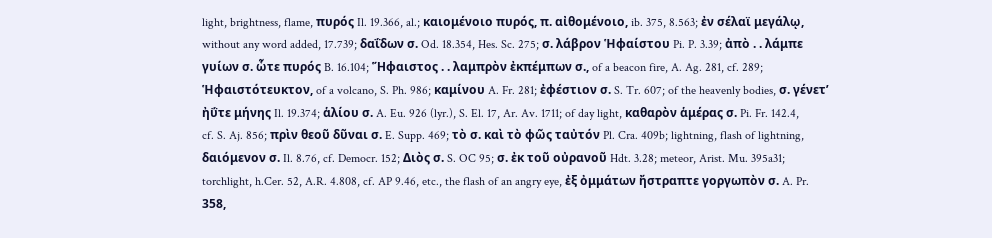light, brightness, flame, πυρός Il. 19.366, al.; καιομένοιο πυρός, π. αἰθομένοιο, ib. 375, 8.563; ἐν σέλαϊ μεγάλῳ, without any word added, 17.739; δαΐδων σ. Od. 18.354, Hes. Sc. 275; σ. λάβρον Ἡφαίστου Pi. P. 3.39; ἀπὸ . . λάμπε γυίων σ. ὧτε πυρός B. 16.104; Ἥφαιστος . . λαμπρὸν ἐκπέμπων σ., of a beacon fire, A. Ag. 281, cf. 289; Ἡφαιστότευκτον, of a volcano, S. Ph. 986; καμίνου A. Fr. 281; ἐφέστιον σ. S. Tr. 607; of the heavenly bodies, σ. γένετʼ ἠΰτε μήνης Il. 19.374; ἁλίου σ. A. Eu. 926 (lyr.), S. El. 17, Ar. Av. 1711; of day light, καθαρὸν ἁμέρας σ. Pi. Fr. 142.4, cf. S. Aj. 856; πρὶν θεοῦ δῦναι σ. E. Supp. 469; τὸ σ. καὶ τὸ φῶς ταὐτόν Pl. Cra. 409b; lightning, flash of lightning, δαιόμενον σ. Il. 8.76, cf. Democr. 152; Διὸς σ. S. OC 95; σ. ἐκ τοῦ οὐρανοῦ Hdt. 3.28; meteor, Arist. Mu. 395a31; torchlight, h.Cer. 52, A.R. 4.808, cf. AP 9.46, etc., the flash of an angry eye, ἐξ ὀμμάτων ἤστραπτε γοργωπὸν σ. A. Pr. 358,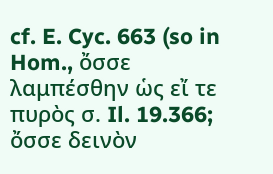cf. E. Cyc. 663 (so in Hom., ὄσσε λαμπέσθην ὡς εἴ τε πυρὸς σ. Il. 19.366; ὄσσε δεινὸν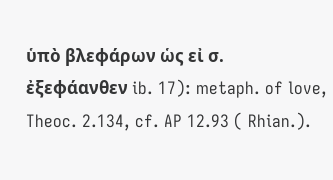ὑπὸ βλεφάρων ὡς εἰ σ. ἐξεφάανθεν ib. 17): metaph. of love, Theoc. 2.134, cf. AP 12.93 ( Rhian.).